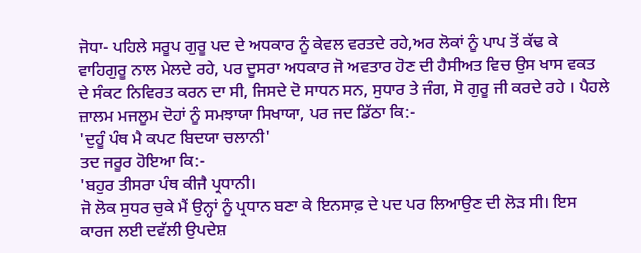ਜੋਧਾ- ਪਹਿਲੇ ਸਰੂਪ ਗੁਰੂ ਪਦ ਦੇ ਅਧਕਾਰ ਨੂੰ ਕੇਵਲ ਵਰਤਦੇ ਰਹੇ,ਅਰ ਲੋਕਾਂ ਨੂੰ ਪਾਪ ਤੋਂ ਕੱਢ ਕੇ ਵਾਹਿਗੁਰੂ ਨਾਲ ਮੇਲਦੇ ਰਹੇ, ਪਰ ਦੂਸਰਾ ਅਧਕਾਰ ਜੋ ਅਵਤਾਰ ਹੋਣ ਦੀ ਹੈਸੀਅਤ ਵਿਚ ਉਸ ਖਾਸ ਵਕਤ ਦੇ ਸੰਕਟ ਨਿਵਿਰਤ ਕਰਨ ਦਾ ਸੀ, ਜਿਸਦੇ ਦੋ ਸਾਧਨ ਸਨ, ਸੁਧਾਰ ਤੇ ਜੰਗ, ਸੋ ਗੁਰੂ ਜੀ ਕਰਦੇ ਰਹੇ । ਪੈਹਲੇ ਜ਼ਾਲਮ ਮਜਲੂਮ ਦੋਹਾਂ ਨੂੰ ਸਮਝਾਯਾ ਸਿਖਾਯਾ, ਪਰ ਜਦ ਡਿੱਠਾ ਕਿ:-
'ਦੁਹੂੰ ਪੰਥ ਮੈ ਕਪਟ ਬਿਦਯਾ ਚਲਾਨੀ'
ਤਦ ਜਰੂਰ ਹੋਇਆ ਕਿ:-
'ਬਹੁਰ ਤੀਸਰਾ ਪੰਥ ਕੀਜੈ ਪ੍ਰਧਾਨੀ।
ਜੋ ਲੋਕ ਸੁਧਰ ਚੁਕੇ ਮੈਂ ਉਨ੍ਹਾਂ ਨੂੰ ਪ੍ਰਧਾਨ ਬਣਾ ਕੇ ਇਨਸਾਫ਼ ਦੇ ਪਦ ਪਰ ਲਿਆਉਣ ਦੀ ਲੋੜ ਸੀ। ਇਸ ਕਾਰਜ ਲਈ ਦਵੱਲੀ ਉਪਦੇਸ਼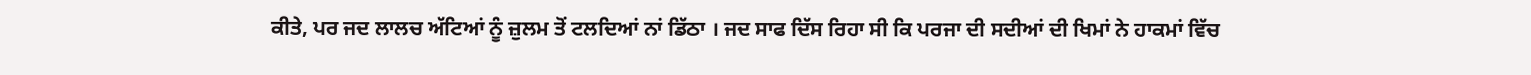ਕੀਤੇ, ਪਰ ਜਦ ਲਾਲਚ ਅੱਟਿਆਂ ਨੂੰ ਜ਼ੁਲਮ ਤੋਂ ਟਲਦਿਆਂ ਨਾਂ ਡਿੱਠਾ । ਜਦ ਸਾਫ ਦਿੱਸ ਰਿਹਾ ਸੀ ਕਿ ਪਰਜਾ ਦੀ ਸਦੀਆਂ ਦੀ ਖਿਮਾਂ ਨੇ ਹਾਕਮਾਂ ਵਿੱਚ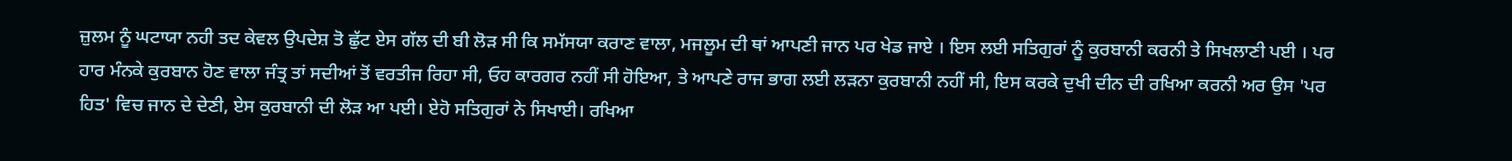ਜ਼ੁਲਮ ਨੂੰ ਘਟਾਯਾ ਨਹੀ ਤਦ ਕੇਵਲ ਉਪਦੇਸ਼ ਤੋ ਛੁੱਟ ਏਸ ਗੱਲ ਦੀ ਬੀ ਲੋੜ ਸੀ ਕਿ ਸਮੱਸਯਾ ਕਰਾਣ ਵਾਲਾ, ਮਜਲੂਮ ਦੀ ਥਾਂ ਆਪਣੀ ਜਾਨ ਪਰ ਖੇਡ ਜਾਏ । ਇਸ ਲਈ ਸਤਿਗੁਰਾਂ ਨੂੰ ਕੁਰਬਾਨੀ ਕਰਨੀ ਤੇ ਸਿਖਲਾਣੀ ਪਈ । ਪਰ ਹਾਰ ਮੰਨਕੇ ਕੁਰਬਾਨ ਹੋਣ ਵਾਲਾ ਜੰਤ੍ਰ ਤਾਂ ਸਦੀਆਂ ਤੋਂ ਵਰਤੀਜ ਰਿਹਾ ਸੀ, ਓਹ ਕਾਰਗਰ ਨਹੀਂ ਸੀ ਹੋਇਆ, ਤੇ ਆਪਣੇ ਰਾਜ ਭਾਗ ਲਈ ਲੜਨਾ ਕੁਰਬਾਨੀ ਨਹੀਂ ਸੀ, ਇਸ ਕਰਕੇ ਦੁਖੀ ਦੀਨ ਦੀ ਰਖਿਆ ਕਰਨੀ ਅਰ ਉਸ 'ਪਰ ਹਿਤ' ਵਿਚ ਜਾਨ ਦੇ ਦੇਣੀ, ਏਸ ਕੁਰਬਾਨੀ ਦੀ ਲੋੜ ਆ ਪਈ। ਏਹੋ ਸਤਿਗੁਰਾਂ ਨੇ ਸਿਖਾਈ। ਰਖਿਆ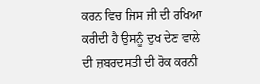ਕਰਨ ਵਿਚ ਜਿਸ ਜੀ ਦੀ ਰਖਿਆ ਕਰੀਦੀ ਹੈ ਉਸਨੂੰ ਦੁਖ ਦੇਣ ਵਾਲੇ ਦੀ ਜ਼ਬਰਦਸਤੀ ਦੀ ਰੋਕ ਕਰਨੀ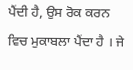ਪੈਂਦੀ ਹੈ, ਉਸ ਰੋਕ ਕਰਨ ਵਿਚ ਮੁਕਾਬਲਾ ਪੈਂਦਾ ਹੈ । ਜੇ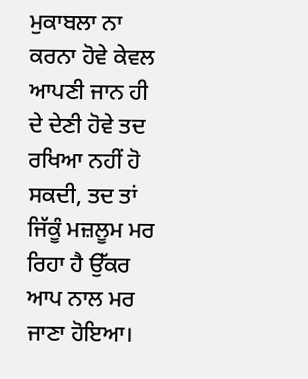ਮੁਕਾਬਲਾ ਨਾ ਕਰਨਾ ਹੋਵੇ ਕੇਵਲ ਆਪਣੀ ਜਾਨ ਹੀ ਦੇ ਦੇਣੀ ਹੋਵੇ ਤਦ ਰਖਿਆ ਨਹੀਂ ਹੋ ਸਕਦੀ, ਤਦ ਤਾਂ ਜਿੱਕੂੰ ਮਜ਼ਲੂਮ ਮਰ ਰਿਹਾ ਹੈ ਉੱਕਰ ਆਪ ਨਾਲ ਮਰ ਜਾਣਾ ਹੋਇਆ।